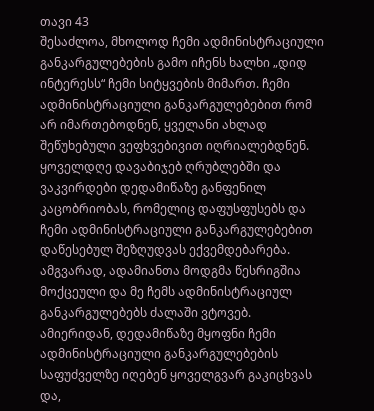თავი 43
შესაძლოა, მხოლოდ ჩემი ადმინისტრაციული განკარგულებების გამო იჩენს ხალხი „დიდ ინტერესს“ ჩემი სიტყვების მიმართ. ჩემი ადმინისტრაციული განკარგულებებით რომ არ იმართებოდნენ, ყველანი ახლად შეწუხებული ვეფხვებივით იღრიალებდნენ. ყოველდღე დავაბიჯებ ღრუბლებში და ვაკვირდები დედამიწაზე განფენილ კაცობრიობას, რომელიც დაფუსფუსებს და ჩემი ადმინისტრაციული განკარგულებებით დაწესებულ შეზღუდვას ექვემდებარება. ამგვარად, ადამიანთა მოდგმა წესრიგშია მოქცეული და მე ჩემს ადმინისტრაციულ განკარგულებებს ძალაში ვტოვებ. ამიერიდან, დედამიწაზე მყოფნი ჩემი ადმინისტრაციული განკარგულებების საფუძველზე იღებენ ყოველგვარ გაკიცხვას და,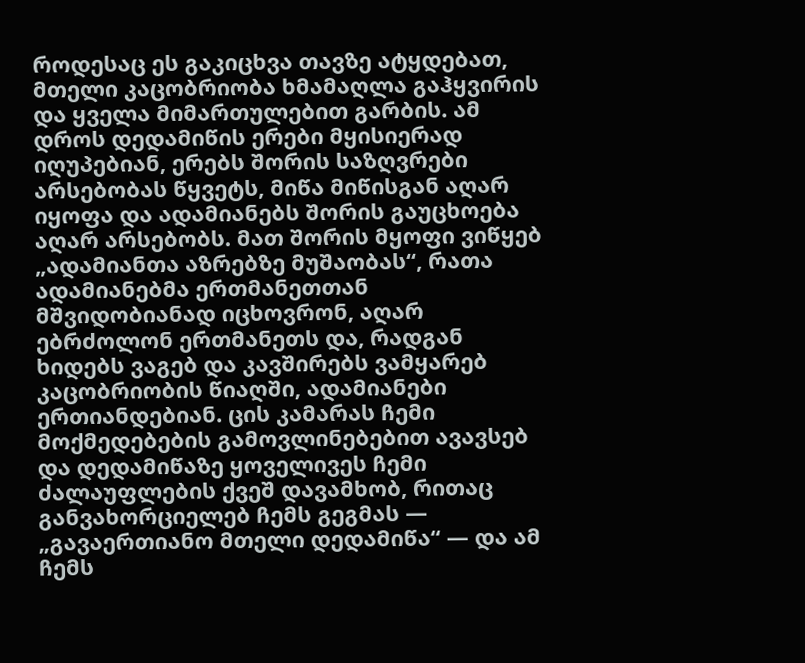როდესაც ეს გაკიცხვა თავზე ატყდებათ, მთელი კაცობრიობა ხმამაღლა გაჰყვირის და ყველა მიმართულებით გარბის. ამ დროს დედამიწის ერები მყისიერად იღუპებიან, ერებს შორის საზღვრები არსებობას წყვეტს, მიწა მიწისგან აღარ იყოფა და ადამიანებს შორის გაუცხოება აღარ არსებობს. მათ შორის მყოფი ვიწყებ „ადამიანთა აზრებზე მუშაობას“, რათა ადამიანებმა ერთმანეთთან მშვიდობიანად იცხოვრონ, აღარ ებრძოლონ ერთმანეთს და, რადგან ხიდებს ვაგებ და კავშირებს ვამყარებ კაცობრიობის წიაღში, ადამიანები ერთიანდებიან. ცის კამარას ჩემი მოქმედებების გამოვლინებებით ავავსებ და დედამიწაზე ყოველივეს ჩემი ძალაუფლების ქვეშ დავამხობ, რითაც განვახორციელებ ჩემს გეგმას — „გავაერთიანო მთელი დედამიწა“ — და ამ ჩემს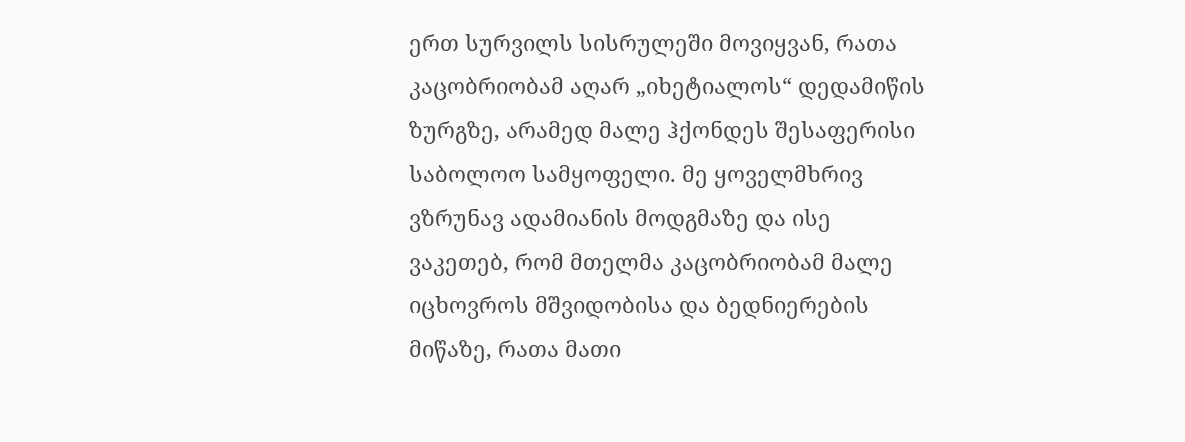ერთ სურვილს სისრულეში მოვიყვან, რათა კაცობრიობამ აღარ „იხეტიალოს“ დედამიწის ზურგზე, არამედ მალე ჰქონდეს შესაფერისი საბოლოო სამყოფელი. მე ყოველმხრივ ვზრუნავ ადამიანის მოდგმაზე და ისე ვაკეთებ, რომ მთელმა კაცობრიობამ მალე იცხოვროს მშვიდობისა და ბედნიერების მიწაზე, რათა მათი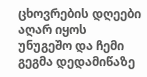ცხოვრების დღეები აღარ იყოს უნუგეშო და ჩემი გეგმა დედამიწაზე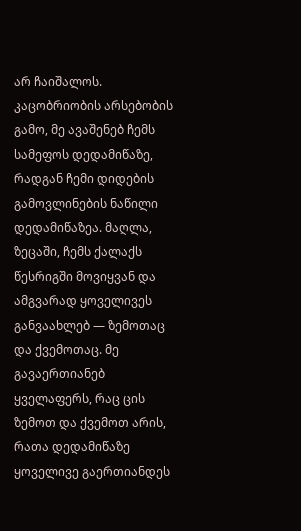არ ჩაიშალოს. კაცობრიობის არსებობის გამო, მე ავაშენებ ჩემს სამეფოს დედამიწაზე, რადგან ჩემი დიდების გამოვლინების ნაწილი დედამიწაზეა. მაღლა, ზეცაში, ჩემს ქალაქს წესრიგში მოვიყვან და ამგვარად ყოველივეს განვაახლებ — ზემოთაც და ქვემოთაც. მე გავაერთიანებ ყველაფერს, რაც ცის ზემოთ და ქვემოთ არის, რათა დედამიწაზე ყოველივე გაერთიანდეს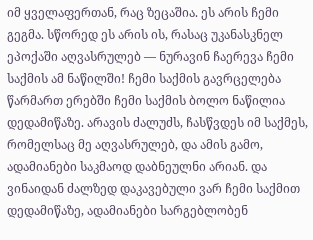იმ ყველაფერთან, რაც ზეცაშია. ეს არის ჩემი გეგმა. სწორედ ეს არის ის, რასაც უკანასკნელ ეპოქაში აღვასრულებ — ნურავინ ჩაერევა ჩემი საქმის ამ ნაწილში! ჩემი საქმის გავრცელება წარმართ ერებში ჩემი საქმის ბოლო ნაწილია დედამიწაზე. არავის ძალუძს, ჩასწვდეს იმ საქმეს, რომელსაც მე აღვასრულებ, და ამის გამო, ადამიანები საკმაოდ დაბნეულნი არიან. და ვინაიდან ძალზედ დაკავებული ვარ ჩემი საქმით დედამიწაზე, ადამიანები სარგებლობენ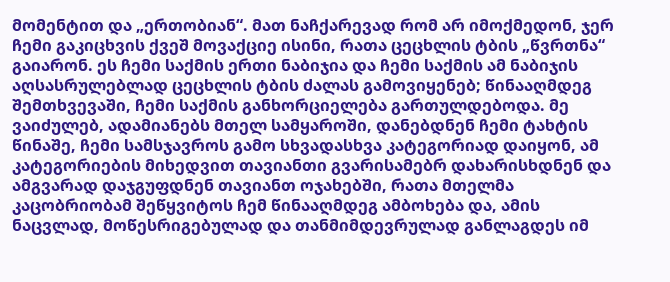მომენტით და „ერთობიან“. მათ ნაჩქარევად რომ არ იმოქმედონ, ჯერ ჩემი გაკიცხვის ქვეშ მოვაქციე ისინი, რათა ცეცხლის ტბის „წვრთნა“ გაიარონ. ეს ჩემი საქმის ერთი ნაბიჯია და ჩემი საქმის ამ ნაბიჯის აღსასრულებლად ცეცხლის ტბის ძალას გამოვიყენებ; წინააღმდეგ შემთხვევაში, ჩემი საქმის განხორციელება გართულდებოდა. მე ვაიძულებ, ადამიანებს მთელ სამყაროში, დანებდნენ ჩემი ტახტის წინაშე, ჩემი სამსჯავროს გამო სხვადასხვა კატეგორიად დაიყონ, ამ კატეგორიების მიხედვით თავიანთი გვარისამებრ დახარისხდნენ და ამგვარად დაჯგუფდნენ თავიანთ ოჯახებში, რათა მთელმა კაცობრიობამ შეწყვიტოს ჩემ წინააღმდეგ ამბოხება და, ამის ნაცვლად, მოწესრიგებულად და თანმიმდევრულად განლაგდეს იმ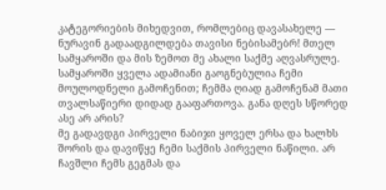კატეგორიების მიხედვით, რომლებიც დავასახელე — ნურავინ გადაადგილდება თავისი ნებისამებრ! მთელ სამყაროში და მის ზემოთ მე ახალი საქმე აღვასრულე. სამყაროში ყველა ადამიანი გაოგნებულია ჩემი მოულოდნელი გამოჩენით; ჩემმა ღიად გამოჩენამ მათი თვალსაწიერი დიდად გააფართოვა. განა დღეს სწორედ ასე არ არის?
მე გადავდგი პირველი ნაბიჯი ყოველ ერსა და ხალხს შორის და დავიწყე ჩემი საქმის პირველი ნაწილი. არ ჩავშლი ჩემს გეგმას და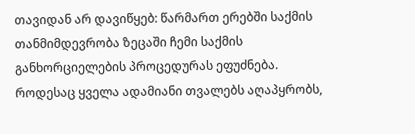თავიდან არ დავიწყებ: წარმართ ერებში საქმის თანმიმდევრობა ზეცაში ჩემი საქმის განხორციელების პროცედურას ეფუძნება. როდესაც ყველა ადამიანი თვალებს აღაპყრობს,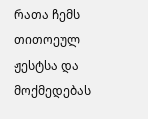რათა ჩემს თითოეულ ჟესტსა და მოქმედებას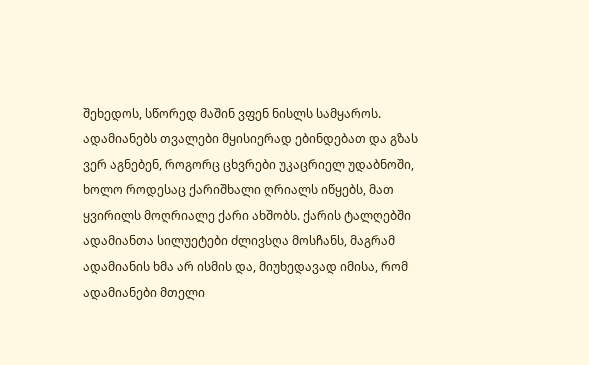შეხედოს, სწორედ მაშინ ვფენ ნისლს სამყაროს. ადამიანებს თვალები მყისიერად ებინდებათ და გზას ვერ აგნებენ, როგორც ცხვრები უკაცრიელ უდაბნოში, ხოლო როდესაც ქარიშხალი ღრიალს იწყებს, მათ ყვირილს მოღრიალე ქარი ახშობს. ქარის ტალღებში ადამიანთა სილუეტები ძლივსღა მოსჩანს, მაგრამ ადამიანის ხმა არ ისმის და, მიუხედავად იმისა, რომ ადამიანები მთელი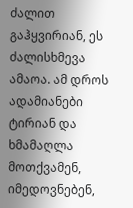ძალით გაჰყვირიან, ეს ძალისხმევა ამაოა. ამ დროს ადამიანები ტირიან და ხმამაღლა მოთქვამენ, იმედოვნებენ,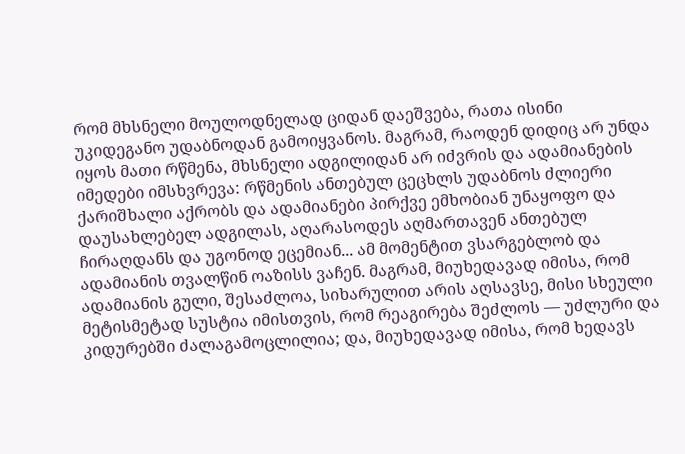რომ მხსნელი მოულოდნელად ციდან დაეშვება, რათა ისინი უკიდეგანო უდაბნოდან გამოიყვანოს. მაგრამ, რაოდენ დიდიც არ უნდა იყოს მათი რწმენა, მხსნელი ადგილიდან არ იძვრის და ადამიანების იმედები იმსხვრევა: რწმენის ანთებულ ცეცხლს უდაბნოს ძლიერი ქარიშხალი აქრობს და ადამიანები პირქვე ემხობიან უნაყოფო და დაუსახლებელ ადგილას, აღარასოდეს აღმართავენ ანთებულ ჩირაღდანს და უგონოდ ეცემიან... ამ მომენტით ვსარგებლობ და ადამიანის თვალწინ ოაზისს ვაჩენ. მაგრამ, მიუხედავად იმისა, რომ ადამიანის გული, შესაძლოა, სიხარულით არის აღსავსე, მისი სხეული მეტისმეტად სუსტია იმისთვის, რომ რეაგირება შეძლოს — უძლური და კიდურებში ძალაგამოცლილია; და, მიუხედავად იმისა, რომ ხედავს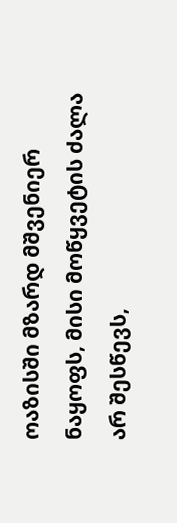ოაზისში მზარდ მშვენიერ ნაყოფს, მისი მოწყვეტის ძალა არ შესწევს,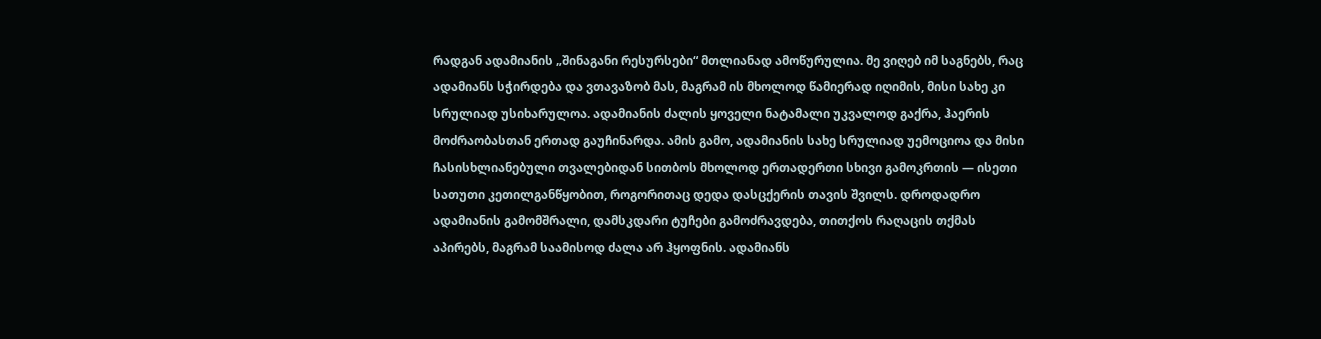რადგან ადამიანის „შინაგანი რესურსები“ მთლიანად ამოწურულია. მე ვიღებ იმ საგნებს, რაც ადამიანს სჭირდება და ვთავაზობ მას, მაგრამ ის მხოლოდ წამიერად იღიმის, მისი სახე კი სრულიად უსიხარულოა. ადამიანის ძალის ყოველი ნატამალი უკვალოდ გაქრა, ჰაერის მოძრაობასთან ერთად გაუჩინარდა. ამის გამო, ადამიანის სახე სრულიად უემოციოა და მისი ჩასისხლიანებული თვალებიდან სითბოს მხოლოდ ერთადერთი სხივი გამოკრთის — ისეთი სათუთი კეთილგანწყობით, როგორითაც დედა დასცქერის თავის შვილს. დროდადრო ადამიანის გამომშრალი, დამსკდარი ტუჩები გამოძრავდება, თითქოს რაღაცის თქმას აპირებს, მაგრამ საამისოდ ძალა არ ჰყოფნის. ადამიანს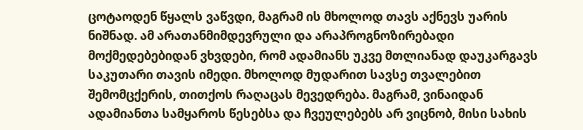ცოტაოდენ წყალს ვაწვდი, მაგრამ ის მხოლოდ თავს აქნევს უარის ნიშნად. ამ არათანმიმდევრული და არაპროგნოზირებადი მოქმედებებიდან ვხვდები, რომ ადამიანს უკვე მთლიანად დაუკარგავს საკუთარი თავის იმედი. მხოლოდ მუდარით სავსე თვალებით შემომცქერის, თითქოს რაღაცას მევედრება. მაგრამ, ვინაიდან ადამიანთა სამყაროს წესებსა და ჩვეულებებს არ ვიცნობ, მისი სახის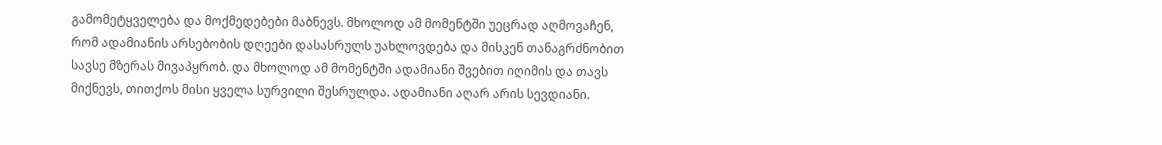გამომეტყველება და მოქმედებები მაბნევს. მხოლოდ ამ მომენტში უეცრად აღმოვაჩენ, რომ ადამიანის არსებობის დღეები დასასრულს უახლოვდება და მისკენ თანაგრძნობით სავსე მზერას მივაპყრობ. და მხოლოდ ამ მომენტში ადამიანი შვებით იღიმის და თავს მიქნევს, თითქოს მისი ყველა სურვილი შესრულდა. ადამიანი აღარ არის სევდიანი.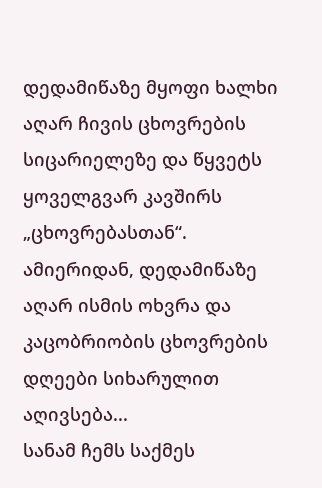დედამიწაზე მყოფი ხალხი აღარ ჩივის ცხოვრების სიცარიელეზე და წყვეტს ყოველგვარ კავშირს „ცხოვრებასთან“. ამიერიდან, დედამიწაზე აღარ ისმის ოხვრა და კაცობრიობის ცხოვრების დღეები სიხარულით აღივსება...
სანამ ჩემს საქმეს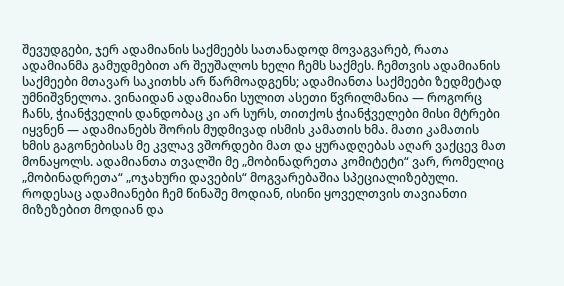შევუდგები, ჯერ ადამიანის საქმეებს სათანადოდ მოვაგვარებ, რათა ადამიანმა გამუდმებით არ შეუშალოს ხელი ჩემს საქმეს. ჩემთვის ადამიანის საქმეები მთავარ საკითხს არ წარმოადგენს; ადამიანთა საქმეები ზედმეტად უმნიშვნელოა. ვინაიდან ადამიანი სულით ასეთი წვრილმანია — როგორც ჩანს, ჭიანჭველის დანდობაც კი არ სურს, თითქოს ჭიანჭველები მისი მტრები იყვნენ — ადამიანებს შორის მუდმივად ისმის კამათის ხმა. მათი კამათის ხმის გაგონებისას მე კვლავ ვშორდები მათ და ყურადღებას აღარ ვაქცევ მათ მონაყოლს. ადამიანთა თვალში მე „მობინადრეთა კომიტეტი“ ვარ, რომელიც „მობინადრეთა“ „ოჯახური დავების“ მოგვარებაშია სპეციალიზებული. როდესაც ადამიანები ჩემ წინაშე მოდიან, ისინი ყოველთვის თავიანთი მიზეზებით მოდიან და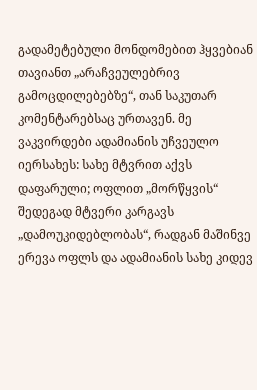გადამეტებული მონდომებით ჰყვებიან თავიანთ „არაჩვეულებრივ გამოცდილებებზე“, თან საკუთარ კომენტარებსაც ურთავენ. მე ვაკვირდები ადამიანის უჩვეულო იერსახეს: სახე მტვრით აქვს დაფარული; ოფლით „მორწყვის“ შედეგად მტვერი კარგავს „დამოუკიდებლობას“, რადგან მაშინვე ერევა ოფლს და ადამიანის სახე კიდევ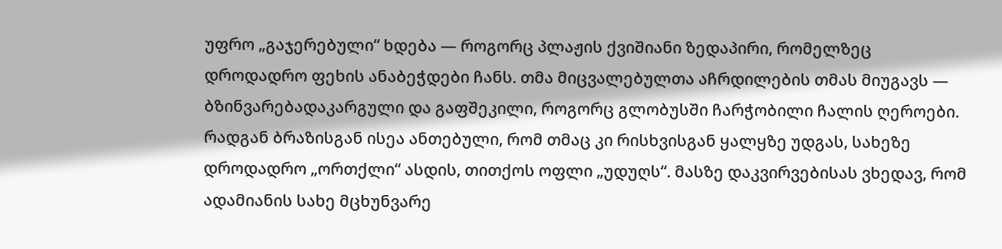უფრო „გაჯერებული“ ხდება — როგორც პლაჟის ქვიშიანი ზედაპირი, რომელზეც დროდადრო ფეხის ანაბეჭდები ჩანს. თმა მიცვალებულთა აჩრდილების თმას მიუგავს — ბზინვარებადაკარგული და გაფშეკილი, როგორც გლობუსში ჩარჭობილი ჩალის ღეროები. რადგან ბრაზისგან ისეა ანთებული, რომ თმაც კი რისხვისგან ყალყზე უდგას, სახეზე დროდადრო „ორთქლი“ ასდის, თითქოს ოფლი „უდუღს“. მასზე დაკვირვებისას ვხედავ, რომ ადამიანის სახე მცხუნვარე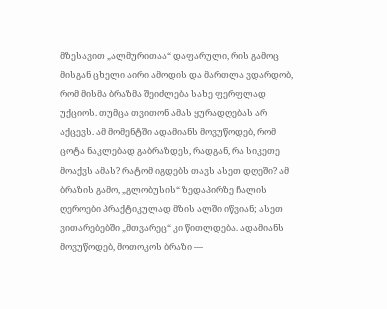მზესავით „ალმურითაა“ დაფარული, რის გამოც მისგან ცხელი აირი ამოდის და მართლა ვდარდობ, რომ მისმა ბრაზმა შეიძლება სახე ფერფლად უქციოს. თუმცა თვითონ ამას ყურადღებას არ აქცევს. ამ მომენტში ადამიანს მოვუწოდებ, რომ ცოტა ნაკლებად გაბრაზდეს, რადგან, რა სიკეთე მოაქვს ამას? რატომ იგდებს თავს ასეთ დღეში? ამ ბრაზის გამო, „გლობუსის“ ზედაპირზე ჩალის ღეროები პრაქტიკულად მზის ალში იწვიან; ასეთ ვითარებებში „მთვარეც“ კი წითლდება. ადამიანს მოვუწოდებ, მოთოკოს ბრაზი —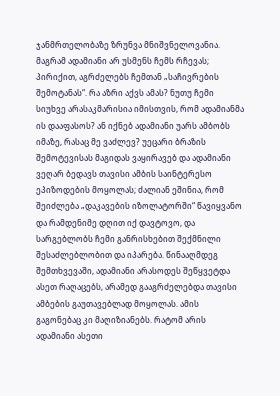ჯანმრთელობაზე ზრუნვა მნიშვნელოვანია. მაგრამ ადამიანი არ უსმენს ჩემს რჩევას; პირიქით, აგრძელებს ჩემთან „საჩივრების შემოტანას“. რა აზრი აქვს ამას? ნუთუ ჩემი სიუხვე არასაკმარისია იმისთვის, რომ ადამიანმა ის დააფასოს? ან იქნებ ადამიანი უარს ამბობს იმაზე, რასაც მე ვაძლევ? უეცარი ბრაზის შემოტევისას მაგიდას ვაყირავებ და ადამიანი ვეღარ ბედავს თავისი ამბის საინტერესო ეპიზოდების მოყოლას; ძალიან ეშინია, რომ შეიძლება „დაკავების იზოლატორში“ წავიყვანო და რამდენიმე დღით იქ დავტოვო, და სარგებლობს ჩემი განრისხებით შექმნილი შესაძლებლობით და იპარება. წინააღმდეგ შემთხვევაში, ადამიანი არასოდეს შეწყვეტდა ასეთ რაღაცებს, არამედ გააგრძელებდა თავისი ამბების გაუთავებლად მოყოლას. ამის გაგონებაც კი მაღიზიანებს. რატომ არის ადამიანი ასეთი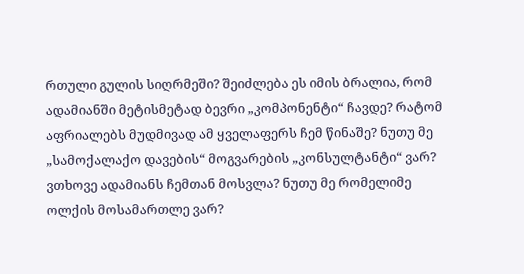რთული გულის სიღრმეში? შეიძლება ეს იმის ბრალია, რომ ადამიანში მეტისმეტად ბევრი „კომპონენტი“ ჩავდე? რატომ აფრიალებს მუდმივად ამ ყველაფერს ჩემ წინაშე? ნუთუ მე „სამოქალაქო დავების“ მოგვარების „კონსულტანტი“ ვარ? ვთხოვე ადამიანს ჩემთან მოსვლა? ნუთუ მე რომელიმე ოლქის მოსამართლე ვარ?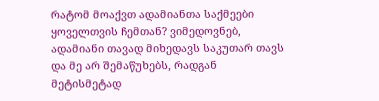რატომ მოაქვთ ადამიანთა საქმეები ყოველთვის ჩემთან? ვიმედოვნებ, ადამიანი თავად მიხედავს საკუთარ თავს და მე არ შემაწუხებს, რადგან მეტისმეტად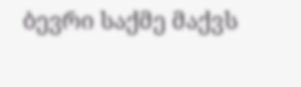ბევრი საქმე მაქვს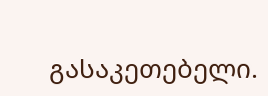გასაკეთებელი.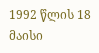1992 წლის 18 მაისი